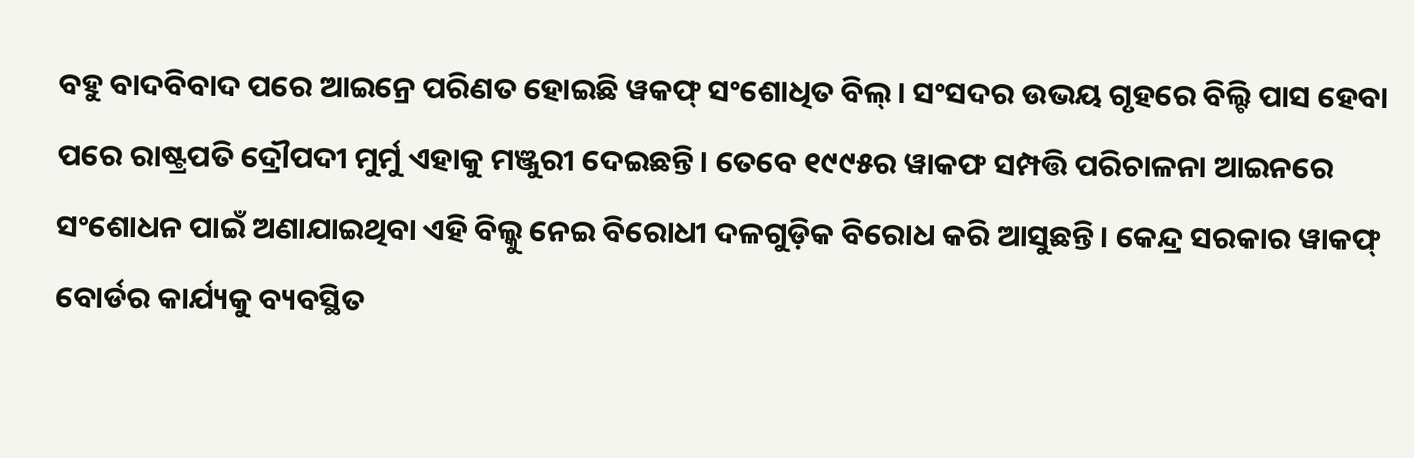ବହୁ ବାଦବିବାଦ ପରେ ଆଇନ୍ରେ ପରିଣତ ହୋଇଛି ୱକଫ୍ ସଂଶୋଧିତ ବିଲ୍। ସଂସଦର ଉଭୟ ଗୃହରେ ବିଲ୍ଟି ପାସ ହେବା ପରେ ରାଷ୍ଟ୍ରପତି ଦ୍ରୌପଦୀ ମୁର୍ମୁ ଏହାକୁ ମଞ୍ଜୁରୀ ଦେଇଛନ୍ତି। ତେବେ ୧୯୯୫ର ୱାକଫ ସମ୍ପତ୍ତି ପରିଚାଳନା ଆଇନରେ ସଂଶୋଧନ ପାଇଁ ଅଣାଯାଇଥିବା ଏହି ବିଲ୍କୁ ନେଇ ବିରୋଧୀ ଦଳଗୁଡ଼ିକ ବିରୋଧ କରି ଆସୁଛନ୍ତି। କେନ୍ଦ୍ର ସରକାର ୱାକଫ୍ ବୋର୍ଡର କାର୍ଯ୍ୟକୁ ବ୍ୟବସ୍ଥିତ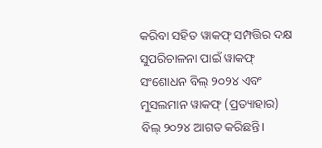କରିବା ସହିତ ୱାକଫ୍ ସମ୍ପତ୍ତିର ଦକ୍ଷ ସୁପରିଚାଳନା ପାଇଁ ୱାକଫ୍ ସଂଶୋଧନ ବିଲ୍ ୨୦୨୪ ଏବଂ ମୁସଲମାନ ୱାକଫ୍ (ପ୍ରତ୍ୟାହାର) ବିଲ୍ ୨୦୨୪ ଆଗତ କରିଛନ୍ତି।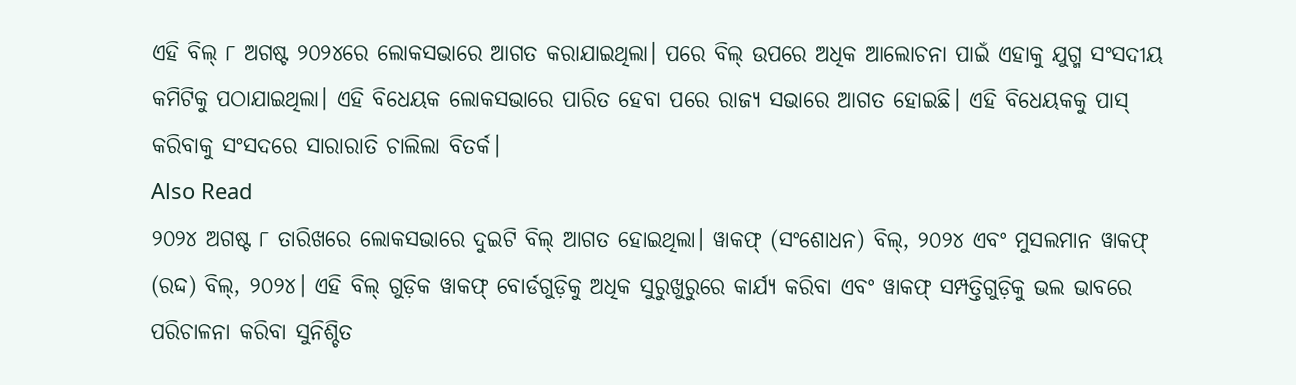ଏହି ବିଲ୍ ୮ ଅଗଷ୍ଟ ୨୦୨୪ରେ ଲୋକସଭାରେ ଆଗତ କରାଯାଇଥିଲା। ପରେ ବିଲ୍ ଉପରେ ଅଧିକ ଆଲୋଚନା ପାଇଁ ଏହାକୁ ଯୁଗ୍ମ ସଂସଦୀୟ କମିଟିକୁ ପଠାଯାଇଥିଲା। ଏହି ବିଧେୟକ ଲୋକସଭାରେ ପାରିତ ହେବା ପରେ ରାଜ୍ୟ ସଭାରେ ଆଗତ ହୋଇଛି। ଏହି ବିଧେୟକକୁ ପାସ୍ କରିବାକୁ ସଂସଦରେ ସାରାରାତି ଚାଲିଲା ବିତର୍କ।
Also Read
୨୦୨୪ ଅଗଷ୍ଟ ୮ ତାରିଖରେ ଲୋକସଭାରେ ଦୁଇଟି ବିଲ୍ ଆଗତ ହୋଇଥିଲା। ୱାକଫ୍ (ସଂଶୋଧନ) ବିଲ୍, ୨୦୨୪ ଏବଂ ମୁସଲମାନ ୱାକଫ୍ (ରଦ୍ଦ) ବିଲ୍, ୨୦୨୪। ଏହି ବିଲ୍ ଗୁଡ଼ିକ ୱାକଫ୍ ବୋର୍ଡଗୁଡ଼ିକୁ ଅଧିକ ସୁରୁଖୁରୁରେ କାର୍ଯ୍ୟ କରିବା ଏବଂ ୱାକଫ୍ ସମ୍ପତ୍ତିଗୁଡ଼ିକୁ ଭଲ ଭାବରେ ପରିଚାଳନା କରିବା ସୁନିଶ୍ଚିତ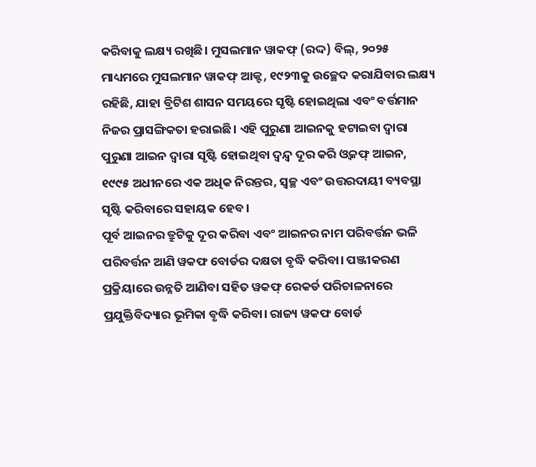କରିବାକୁ ଲକ୍ଷ୍ୟ ରଖିଛି। ମୁସଲମାନ ୱାକଫ୍ (ରଦ୍ଦ) ବିଲ୍, ୨୦୨୫ ମାଧ୍ୟମରେ ମୁସଲମାନ ୱାକଫ୍ ଆକ୍ଟ, ୧୯୨୩କୁ ଉଚ୍ଛେଦ କରାଯିବାର ଲକ୍ଷ୍ୟ ରହିଛି, ଯାହା ବ୍ରିଟିଶ ଶାସନ ସମୟରେ ସୃଷ୍ଟି ହୋଇଥିଲା ଏବଂ ବର୍ତ୍ତମାନ ନିଜର ପ୍ରାସଙ୍ଗିକତା ହରାଇଛି। ଏହି ପୁରୁଣା ଆଇନକୁ ହଟାଇବା ଦ୍ୱାରା ପୁରୁଣା ଆଇନ ଦ୍ୱାରା ସୃଷ୍ଟି ହୋଇଥିବା ଦ୍ୱନ୍ଦ୍ୱ ଦୂର କରି ଓ୍ବକଫ୍ ଆଇନ, ୧୯୯୫ ଅଧୀନରେ ଏକ ଅଧିକ ନିରନ୍ତର, ସ୍ୱଚ୍ଛ ଏବଂ ଉତ୍ତରଦାୟୀ ବ୍ୟବସ୍ଥା ସୃଷ୍ଟି କରିବାରେ ସହାୟକ ହେବ।
ପୂର୍ବ ଆଇନର ତ୍ରୁଟିକୁ ଦୂର କରିବା ଏବଂ ଆଇନର ନାମ ପରିବର୍ତ୍ତନ ଭଳି ପରିବର୍ତ୍ତନ ଆଣି ୱକଫ ବୋର୍ଡର ଦକ୍ଷତା ବୃଦ୍ଧି କରିବା। ପଞ୍ଜୀକରଣ ପ୍ରକ୍ରିୟାରେ ଉନ୍ନତି ଆଣିବା ସହିତ ୱକଫ୍ ରେକର୍ଡ ପରିଚାଳନାରେ ପ୍ରଯୁକ୍ତିବିଦ୍ୟାର ଭୂମିକା ବୃଦ୍ଧି କରିବା। ରାଜ୍ୟ ୱକଫ ବୋର୍ଡ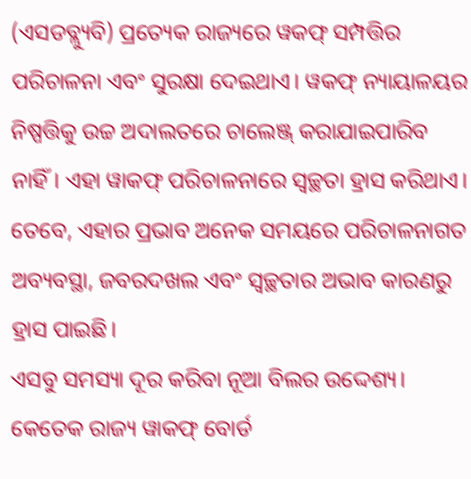(ଏସଡବ୍ଲ୍ୟୁବି) ପ୍ରତ୍ୟେକ ରାଜ୍ୟରେ ୱକଫ୍ ସମ୍ପତ୍ତିର ପରିଚାଳନା ଏବଂ ସୁରକ୍ଷା ଦେଇଥାଏ। ୱକଫ୍ ନ୍ୟାୟାଳୟର ନିଷ୍ପତ୍ତିକୁ ଉଚ୍ଚ ଅଦାଲତରେ ଚାଲେଞ୍ଜ୍ କରାଯାଇପାରିବ ନାହିଁ। ଏହା ୱାକଫ୍ ପରିଚାଳନାରେ ସ୍ୱଚ୍ଛତା ହ୍ରାସ କରିଥାଏ। ତେବେ, ଏହାର ପ୍ରଭାବ ଅନେକ ସମୟରେ ପରିଚାଳନାଗତ ଅବ୍ୟବସ୍ଥା, ଜବରଦଖଲ ଏବଂ ସ୍ୱଚ୍ଛତାର ଅଭାବ କାରଣରୁ ହ୍ରାସ ପାଇଛି।
ଏସବୁ ସମସ୍ୟା ଦୂର କରିବା ନୂଆ ବିଲର ଉଦ୍ଦେଶ୍ୟ। କେତେକ ରାଜ୍ୟ ୱାକଫ୍ ବୋର୍ଡ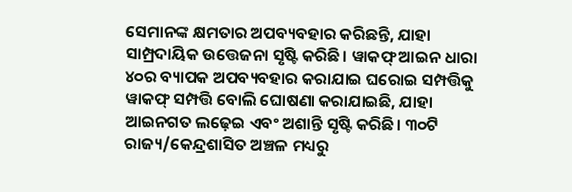ସେମାନଙ୍କ କ୍ଷମତାର ଅପବ୍ୟବହାର କରିଛନ୍ତି, ଯାହା ସାମ୍ପ୍ରଦାୟିକ ଉତ୍ତେଜନା ସୃଷ୍ଟି କରିଛି। ୱାକଫ୍ ଆଇନ ଧାରା ୪୦ର ବ୍ୟାପକ ଅପବ୍ୟବହାର କରାଯାଇ ଘରୋଇ ସମ୍ପତ୍ତିକୁ ୱାକଫ୍ ସମ୍ପତ୍ତି ବୋଲି ଘୋଷଣା କରାଯାଇଛି, ଯାହା ଆଇନଗତ ଲଢ଼େଇ ଏବଂ ଅଶାନ୍ତି ସୃଷ୍ଟି କରିଛି। ୩୦ଟି ରାଜ୍ୟ/କେନ୍ଦ୍ରଶାସିତ ଅଞ୍ଚଳ ମଧ୍ୟରୁ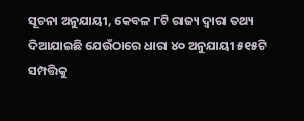ସୂଚନା ଅନୁଯାୟୀ, କେବଳ ୮ଟି ରାଜ୍ୟ ଦ୍ୱାରା ତଥ୍ୟ ଦିଆଯାଇଛି ଯେଉଁଠାରେ ଧାରା ୪୦ ଅନୁଯାୟୀ ୫୧୫ଟି ସମ୍ପତ୍ତିକୁ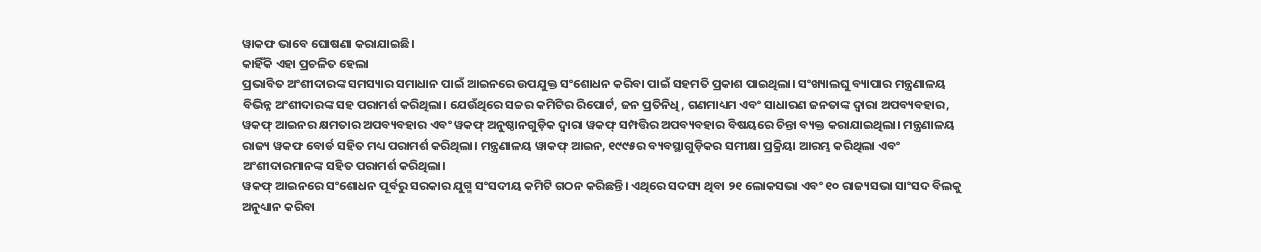ୱାକଫ ଭାବେ ଘୋଷଣା କରାଯାଇଛି।
କାହିଁକି ଏହା ପ୍ରଚଳିତ ହେଲା
ପ୍ରଭାବିତ ଅଂଶୀଦାରଙ୍କ ସମସ୍ୟାର ସମାଧାନ ପାଇଁ ଆଇନରେ ଉପଯୁକ୍ତ ସଂଶୋଧନ କରିବା ପାଇଁ ସହମତି ପ୍ରକାଶ ପାଇଥିଲା। ସଂଖ୍ୟାଲଘୁ ବ୍ୟାପାର ମନ୍ତ୍ରଣାଳୟ ବିଭିନ୍ନ ଅଂଶୀଦାରଙ୍କ ସହ ପରାମର୍ଶ କରିଥିଲା। ଯେଉଁଥିରେ ସଚ୍ଚର କମିଟିର ରିପୋର୍ଟ, ଜନ ପ୍ରତିନିଧି, ଗଣମାଧ୍ୟମ ଏବଂ ସାଧାରଣ ଜନତାଙ୍କ ଦ୍ୱାରା ଅପବ୍ୟବହାର, ୱକଫ୍ ଆଇନର କ୍ଷମତାର ଅପବ୍ୟବହାର ଏବଂ ୱକଫ୍ ଅନୁଷ୍ଠାନଗୁଡ଼ିକ ଦ୍ୱାରା ୱକଫ୍ ସମ୍ପତ୍ତିର ଅପବ୍ୟବହାର ବିଷୟରେ ଚିନ୍ତା ବ୍ୟକ୍ତ କରାଯାଇଥିଲା। ମନ୍ତ୍ରଣାଳୟ ରାଜ୍ୟ ୱକଫ ବୋର୍ଡ ସହିତ ମଧ୍ୟ ପରାମର୍ଶ କରିଥିଲା। ମନ୍ତ୍ରଣାଳୟ ୱାକଫ୍ ଆଇନ, ୧୯୯୫ର ବ୍ୟବସ୍ଥାଗୁଡ଼ିକର ସମୀକ୍ଷା ପ୍ରକ୍ରିୟା ଆରମ୍ଭ କରିଥିଲା ଏବଂ ଅଂଶୀଦାରମାନଙ୍କ ସହିତ ପରାମର୍ଶ କରିଥିଲା।
ୱକଫ୍ ଆଇନରେ ସଂଶୋଧନ ପୂର୍ବରୁ ସରକାର ଯୁଗ୍ମ ସଂସଦୀୟ କମିଟି ଗଠନ କରିଛନ୍ତି। ଏଥିରେ ସଦସ୍ୟ ଥିବା ୨୧ ଲୋକସଭା ଏବଂ ୧୦ ରାଜ୍ୟସଭା ସାଂସଦ ବିଲକୁ ଅନୁଧ୍ୟାନ କରିବା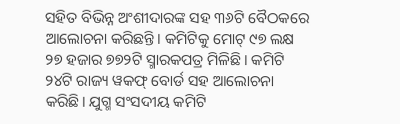ସହିତ ବିଭିନ୍ନ ଅଂଶୀଦାରଙ୍କ ସହ ୩୬ଟି ବୈଠକରେ ଆଲୋଚନା କରିଛନ୍ତି। କମିଟିକୁ ମୋଟ୍ ୯୭ ଲକ୍ଷ ୨୭ ହଜାର ୭୭୨ଟି ସ୍ମାରକପତ୍ର ମିଳିଛି। କମିଟି ୨୪ଟି ରାଜ୍ୟ ୱକଫ୍ ବୋର୍ଡ ସହ ଆଲୋଚନା କରିଛି। ଯୁଗ୍ମ ସଂସଦୀୟ କମିଟି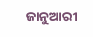ଜାନୁଆରୀ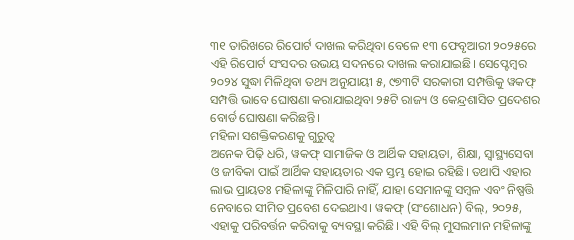୩୧ ତାରିଖରେ ରିପୋର୍ଟ ଦାଖଲ କରିଥିବା ବେଳେ ୧୩ ଫେବୃଆରୀ ୨୦୨୫ରେ ଏହି ରିପୋର୍ଟ ସଂସଦର ଉଭୟ ସଦନରେ ଦାଖଲ କରାଯାଇଛି। ସେପ୍ଟେମ୍ବର ୨୦୨୪ ସୁଦ୍ଧା ମିଳିଥିବା ତଥ୍ୟ ଅନୁଯାୟୀ ୫, ୯୭୩ଟି ସରକାରୀ ସମ୍ପତ୍ତିକୁ ୱକଫ୍ ସମ୍ପତ୍ତି ଭାବେ ଘୋଷଣା କରାଯାଇଥିବା ୨୫ଟି ରାଜ୍ୟ ଓ କେନ୍ଦ୍ରଶାସିତ ପ୍ରଦେଶର ବୋର୍ଡ ଘୋଷଣା କରିଛନ୍ତି।
ମହିଳା ସଶକ୍ତିକରଣକୁ ଗୁରୁତ୍ବ
ଅନେକ ପିଢ଼ି ଧରି, ୱକଫ୍ ସାମାଜିକ ଓ ଆର୍ଥିକ ସହାୟତା, ଶିକ୍ଷା, ସ୍ୱାସ୍ଥ୍ୟସେବା ଓ ଜୀବିକା ପାଇଁ ଆର୍ଥିକ ସହାୟତାର ଏକ ସ୍ତମ୍ଭ ହୋଇ ରହିଛି। ତଥାପି ଏହାର ଲାଭ ପ୍ରାୟତଃ ମହିଳାଙ୍କୁ ମିଳିପାରି ନାହିଁ, ଯାହା ସେମାନଙ୍କୁ ସମ୍ବଳ ଏବଂ ନିଷ୍ପତ୍ତି ନେବାରେ ସୀମିତ ପ୍ରବେଶ ଦେଇଥାଏ। ୱକଫ୍ (ସଂଶୋଧନ) ବିଲ୍, ୨୦୨୫, ଏହାକୁ ପରିବର୍ତ୍ତନ କରିବାକୁ ବ୍ୟବସ୍ଥା କରିଛି। ଏହି ବିଲ୍ ମୁସଲମାନ ମହିଳାଙ୍କୁ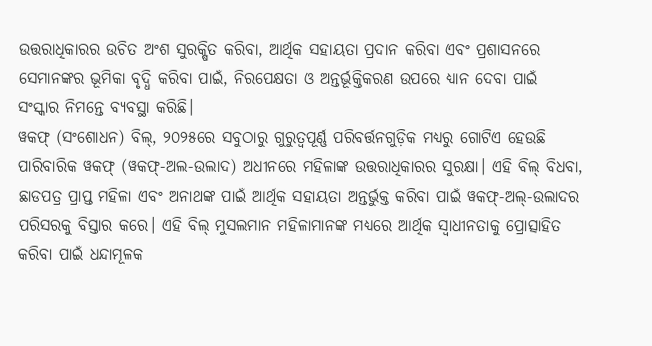ଉତ୍ତରାଧିକାରର ଉଚିତ ଅଂଶ ସୁରକ୍ଷିତ କରିବା, ଆର୍ଥିକ ସହାୟତା ପ୍ରଦାନ କରିବା ଏବଂ ପ୍ରଶାସନରେ ସେମାନଙ୍କର ଭୂମିକା ବୃଦ୍ଧି କରିବା ପାଇଁ, ନିରପେକ୍ଷତା ଓ ଅନ୍ତର୍ଭୂକ୍ତିକରଣ ଉପରେ ଧ୍ୟାନ ଦେବା ପାଇଁ ସଂସ୍କାର ନିମନ୍ତେ ବ୍ୟବସ୍ଥା କରିଛି।
ୱକଫ୍ (ସଂଶୋଧନ) ବିଲ୍, ୨୦୨୫ରେ ସବୁଠାରୁ ଗୁରୁତ୍ୱପୂର୍ଣ୍ଣ ପରିବର୍ତ୍ତନଗୁଡ଼ିକ ମଧ୍ୟରୁ ଗୋଟିଏ ହେଉଛି ପାରିବାରିକ ୱକଫ୍ (ୱକଫ୍-ଅଲ-ଉଲାଦ) ଅଧୀନରେ ମହିଳାଙ୍କ ଉତ୍ତରାଧିକାରର ସୁରକ୍ଷା। ଏହି ବିଲ୍ ବିଧବା, ଛାଡପତ୍ର ପ୍ରାପ୍ତ ମହିଳା ଏବଂ ଅନାଥଙ୍କ ପାଇଁ ଆର୍ଥିକ ସହାୟତା ଅନ୍ତର୍ଭୁକ୍ତ କରିବା ପାଇଁ ୱକଫ୍-ଅଲ୍-ଉଲାଦର ପରିସରକୁ ବିସ୍ତାର କରେ। ଏହି ବିଲ୍ ମୁସଲମାନ ମହିଳାମାନଙ୍କ ମଧ୍ୟରେ ଆର୍ଥିକ ସ୍ୱାଧୀନତାକୁ ପ୍ରୋତ୍ସାହିତ କରିବା ପାଇଁ ଧନ୍ଦାମୂଳକ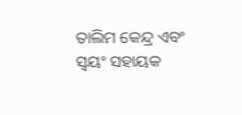ତାଲିମ କେନ୍ଦ୍ର ଏବଂ ସ୍ୱୟଂ ସହାୟକ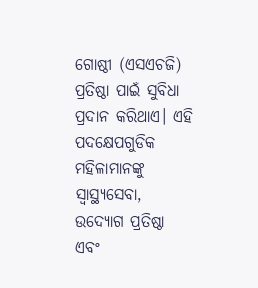ଗୋଷ୍ଠୀ (ଏସଏଚଜି) ପ୍ରତିଷ୍ଠା ପାଇଁ ସୁବିଧା ପ୍ରଦାନ କରିଥାଏ। ଏହି ପଦକ୍ଷେପଗୁଡିକ ମହିଳାମାନଙ୍କୁ ସ୍ୱାସ୍ଥ୍ୟସେବା, ଉଦ୍ୟୋଗ ପ୍ରତିଷ୍ଠା ଏବଂ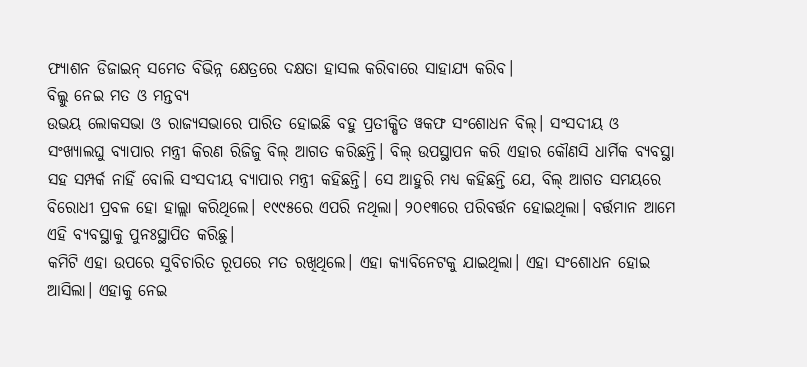ଫ୍ୟାଶନ ଡିଜାଇନ୍ ସମେତ ବିଭିନ୍ନ କ୍ଷେତ୍ରରେ ଦକ୍ଷତା ହାସଲ କରିବାରେ ସାହାଯ୍ୟ କରିବ।
ବିଲ୍କୁ ନେଇ ମତ ଓ ମନ୍ତବ୍ୟ
ଉଭୟ ଲୋକସଭା ଓ ରାଜ୍ୟସଭାରେ ପାରିତ ହୋଇଛି ବହୁ ପ୍ରତୀକ୍ଷିତ ୱକଫ ସଂଶୋଧନ ବିଲ୍। ସଂସଦୀୟ ଓ ସଂଖ୍ୟାଲଘୁ ବ୍ୟାପାର ମନ୍ତ୍ରୀ କିରଣ ରିଜିଜୁ ବିଲ୍ ଆଗତ କରିଛନ୍ତି। ବିଲ୍ ଉପସ୍ଥାପନ କରି ଏହାର କୌଣସି ଧାର୍ମିକ ବ୍ୟବସ୍ଥା ସହ ସମ୍ପର୍କ ନାହିଁ ବୋଲି ସଂସଦୀୟ ବ୍ୟାପାର ମନ୍ତ୍ରୀ କହିଛନ୍ତି। ସେ ଆହୁରି ମଧ୍ୟ କହିଛନ୍ତି ଯେ, ବିଲ୍ ଆଗତ ସମୟରେ ବିରୋଧୀ ପ୍ରବଳ ହୋ ହାଲ୍ଲା କରିଥିଲେ। ୧୯୯୫ରେ ଏପରି ନଥିଲା। ୨୦୧୩ରେ ପରିବର୍ତ୍ତନ ହୋଇଥିଲା। ବର୍ତ୍ତମାନ ଆମେ ଏହି ବ୍ୟବସ୍ଥାକୁ ପୁନଃସ୍ଥାପିତ କରିଛୁ।
କମିଟି ଏହା ଉପରେ ସୁବିଚାରିତ ରୂପରେ ମତ ରଖିଥିଲେ। ଏହା କ୍ୟାବିନେଟକୁ ଯାଇଥିଲା। ଏହା ସଂଶୋଧନ ହୋଇ ଆସିଲା। ଏହାକୁ ନେଇ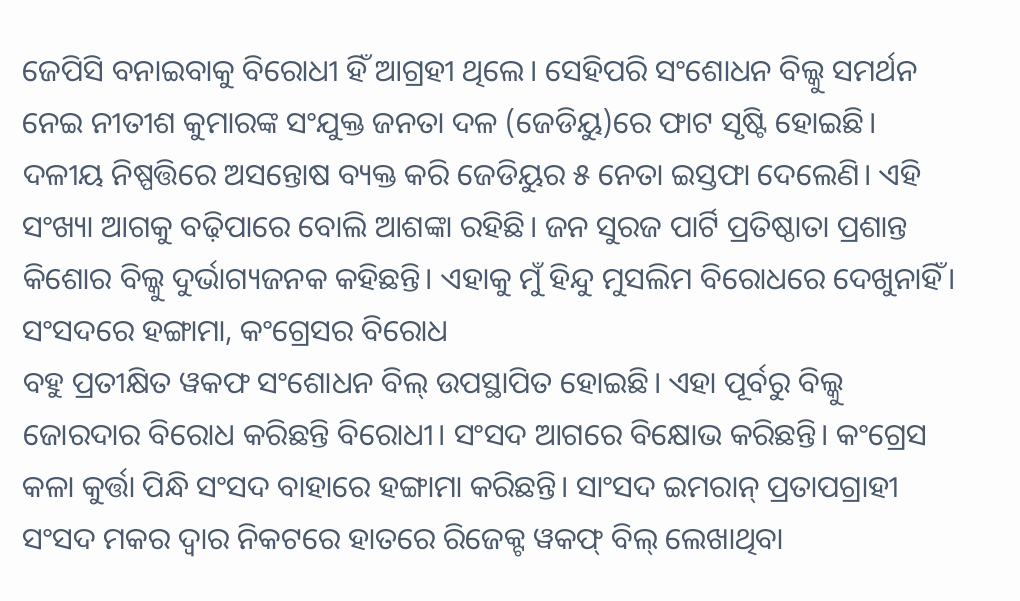ଜେପିସି ବନାଇବାକୁ ବିରୋଧୀ ହିଁ ଆଗ୍ରହୀ ଥିଲେ। ସେହିପରି ସଂଶୋଧନ ବିଲ୍କୁ ସମର୍ଥନ ନେଇ ନୀତୀଶ କୁମାରଙ୍କ ସଂଯୁକ୍ତ ଜନତା ଦଳ (ଜେଡିୟୁ)ରେ ଫାଟ ସୃଷ୍ଟି ହୋଇଛି। ଦଳୀୟ ନିଷ୍ପତ୍ତିରେ ଅସନ୍ତୋଷ ବ୍ୟକ୍ତ କରି ଜେଡିୟୁର ୫ ନେତା ଇସ୍ତଫା ଦେଲେଣି। ଏହି ସଂଖ୍ୟା ଆଗକୁ ବଢ଼ିପାରେ ବୋଲି ଆଶଙ୍କା ରହିଛି। ଜନ ସୁରଜ ପାର୍ଟି ପ୍ରତିଷ୍ଠାତା ପ୍ରଶାନ୍ତ କିଶୋର ବିଲ୍କୁ ଦୁର୍ଭାଗ୍ୟଜନକ କହିଛନ୍ତି। ଏହାକୁ ମୁଁ ହିନ୍ଦୁ ମୁସଲିମ ବିରୋଧରେ ଦେଖୁନାହିଁ।
ସଂସଦରେ ହଙ୍ଗାମା, କଂଗ୍ରେସର ବିରୋଧ
ବହୁ ପ୍ରତୀକ୍ଷିତ ୱକଫ ସଂଶୋଧନ ବିଲ୍ ଉପସ୍ଥାପିତ ହୋଇଛି। ଏହା ପୂର୍ବରୁ ବିଲ୍କୁ ଜୋରଦାର ବିରୋଧ କରିଛନ୍ତି ବିରୋଧୀ। ସଂସଦ ଆଗରେ ବିକ୍ଷୋଭ କରିଛନ୍ତି। କଂଗ୍ରେସ କଳା କୁର୍ତ୍ତା ପିନ୍ଧି ସଂସଦ ବାହାରେ ହଙ୍ଗାମା କରିଛନ୍ତି। ସାଂସଦ ଇମରାନ୍ ପ୍ରତାପଗ୍ରାହୀ ସଂସଦ ମକର ଦ୍ବାର ନିକଟରେ ହାତରେ ରିଜେକ୍ଟ ୱକଫ୍ ବିଲ୍ ଲେଖାଥିବା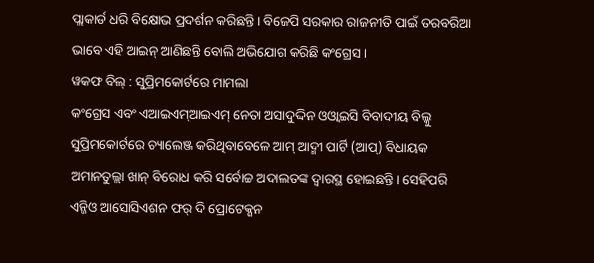ପ୍ଲାକାର୍ଡ ଧରି ବିକ୍ଷୋଭ ପ୍ରଦର୍ଶନ କରିଛନ୍ତି। ବିଜେପି ସରକାର ରାଜନୀତି ପାଇଁ ତରବରିଆ ଭାବେ ଏହି ଆଇନ୍ ଆଣିଛନ୍ତି ବୋଲି ଅଭିଯୋଗ କରିଛି କଂଗ୍ରେସ।
ୱକଫ ବିଲ୍ : ସୁପ୍ରିମକୋର୍ଟରେ ମାମଲା
କଂଗ୍ରେସ ଏବଂ ଏଆଇଏମ୍ଆଇଏମ୍ ନେତା ଅସାଦୁଦ୍ଦିନ ଓଓ୍ବାଇସି ବିବାଦୀୟ ବିଲ୍କୁ ସୁପ୍ରିମକୋର୍ଟରେ ଚ୍ୟାଲେଞ୍ଜ କରିଥିବାବେଳେ ଆମ୍ ଆଦ୍ମୀ ପାର୍ଟି (ଆପ୍) ବିଧାୟକ ଅମାନତୁଲ୍ଲା ଖାନ୍ ବିରୋଧ କରି ସର୍ବୋଚ୍ଚ ଅଦାଲତଙ୍କ ଦ୍ୱାରସ୍ଥ ହୋଇଛନ୍ତି। ସେହିପରି ଏନ୍ଜିଓ ଆସୋସିଏଶନ ଫର୍ ଦି ପ୍ରୋଟେକ୍ଶନ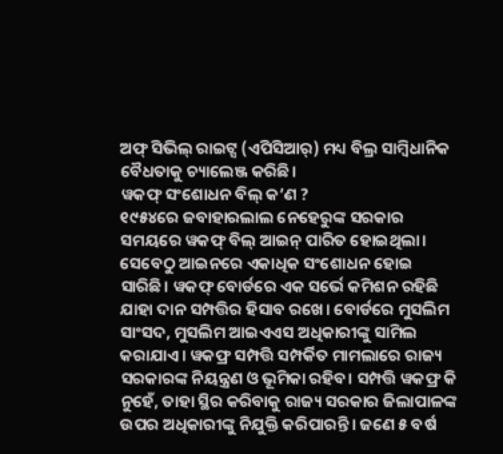ଅଫ୍ ସିଭିଲ୍ ରାଇଟ୍ସ (ଏପିସିଆର୍) ମଧ୍ୟ ବିଲ୍ର ସାମ୍ବିଧାନିକ ବୈଧତାକୁ ଚ୍ୟାଲେଞ୍ଜ କରିଛି।
ୱକଫ୍ ସଂଶୋଧନ ବିଲ୍ କ’ଣ ?
୧୯୫୪ରେ ଜବାହାରଲାଲ ନେହେରୁଙ୍କ ସରକାର ସମୟରେ ୱକଫ୍ ବିଲ୍ ଆଇନ୍ ପାରିତ ହୋଇଥିଲା। ସେବେଠୁ ଆଇନରେ ଏକାଧିକ ସଂଶୋଧନ ହୋଇ ସାରିଛି। ୱକଫ୍ ବୋର୍ଡରେ ଏକ ସର୍ଭେ କମିଶନ ରହିଛି ଯାହା ଦାନ ସମ୍ପତ୍ତିର ହିସାବ ରଖେ। ବୋର୍ଡରେ ମୁସଲିମ ସାଂସଦ, ମୁସଲିମ ଆଇଏଏସ ଅଧିକାରୀଙ୍କୁ ସାମିଲ କରାଯାଏ। ୱକଫ୍ର ସମ୍ପତ୍ତି ସମ୍ପର୍କିତ ମାମଲାରେ ରାଜ୍ୟ ସରକାରଙ୍କ ନିୟନ୍ତ୍ରଣ ଓ ଭୂମିକା ରହିବ। ସମ୍ପତ୍ତି ୱକଫ୍ର କି ନୁହେଁ, ତାହା ସ୍ଥିର କରିବାକୁ ରାଜ୍ୟ ସରକାର ଜିଲାପାଳଙ୍କ ଉପର ଅଧିକାରୀଙ୍କୁ ନିଯୁକ୍ତି କରିପାରନ୍ତି। ଜଣେ ୫ ବର୍ଷ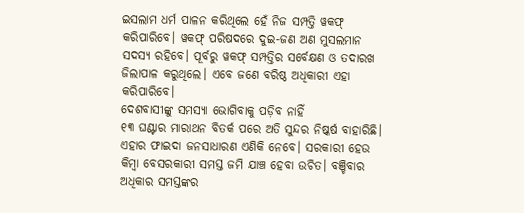ଇସଲାମ ଧର୍ମ ପାଳନ କରିଥିଲେ ହେଁ ନିଜ ସମ୍ପତ୍ତି ୱକଫ୍ କରିପାରିବେ। ୱକଫ୍ ପରିଷଦରେ ଦୁଇ-ଜଣ ଅଣ ମୁସଲମାନ ସଦସ୍ୟ ରହିବେ। ପୂର୍ବରୁ ୱକଫ୍ ସମ୍ପତ୍ତିର ସର୍ବେକ୍ଷଣ ଓ ତଦାରଖ ଜିଲାପାଳ କରୁଥିଲେ। ଏବେ ଜଣେ ବରିଷ୍ଠ ଅଧିକାରୀ ଏହା କରିପାରିବେ।
ଦେଶବାସୀଙ୍କୁ ସମସ୍ୟା ଭୋଗିବାକୁ ପଡ଼ିବ ନାହିଁ
୧୩ ଘଣ୍ଟାର ମାରାଥନ ବିତର୍କ ପରେ ଅତି ସୁନ୍ଦର ନିଷ୍କର୍ଷ ବାହାରିଛି। ଏହାର ଫାଇଦା ଜନସାଧାରଣ ଏଣିକି ନେବେ। ସରକାରୀ ହେଉ କିମ୍ବା ବେସରକାରୀ ସମସ୍ତ ଜମି ଯାଞ୍ଚ ହେବା ଉଚିତ। ବଞ୍ଚିବାର ଅଧିକାର ସମସ୍ତଙ୍କର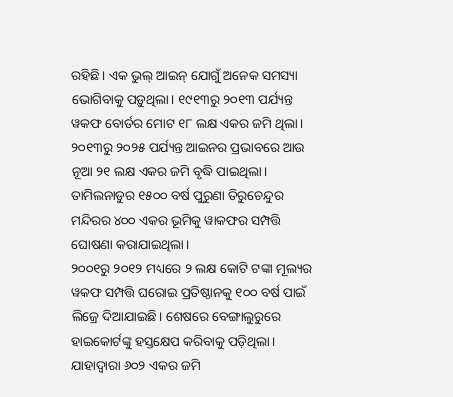ରହିଛି। ଏକ ଭୁଲ୍ ଆଇନ୍ ଯୋଗୁଁ ଅନେକ ସମସ୍ୟା ଭୋଗିବାକୁ ପଡ଼ୁଥିଲା। ୧୯୧୩ରୁ ୨୦୧୩ ପର୍ଯ୍ୟନ୍ତ ୱକଫ ବୋର୍ଡର ମୋଟ ୧୮ ଲକ୍ଷ ଏକର ଜମି ଥିଲା। ୨୦୧୩ରୁ ୨୦୨୫ ପର୍ଯ୍ୟନ୍ତ ଆଇନର ପ୍ରଭାବରେ ଆଉ ନୂଆ ୨୧ ଲକ୍ଷ ଏକର ଜମି ବୃଦ୍ଧି ପାଇଥିଲା। ତାମିଲନାଡୁର ୧୫୦୦ ବର୍ଷ ପୁରୁଣା ତିରୁଚେନ୍ଦୁର ମନ୍ଦିରର ୪୦୦ ଏକର ଭୂମିକୁ ୱାକଫର ସମ୍ପତ୍ତି ଘୋଷଣା କରାଯାଇଥିଲା।
୨୦୦୧ରୁ ୨୦୧୨ ମଧ୍ୟରେ ୨ ଲକ୍ଷ କୋଟି ଟଙ୍କା ମୂଲ୍ୟର ୱକଫ ସମ୍ପତ୍ତି ଘରୋଇ ପ୍ରତିଷ୍ଠାନକୁ ୧୦୦ ବର୍ଷ ପାଇଁ ଲିଜ୍ରେ ଦିଆଯାଇଛି। ଶେଷରେ ବେଙ୍ଗାଲୁରୁରେ ହାଇକୋର୍ଟଙ୍କୁ ହସ୍ତକ୍ଷେପ କରିବାକୁ ପଡ଼ିଥିଲା। ଯାହାଦ୍ୱାରା ୬୦୨ ଏକର ଜମି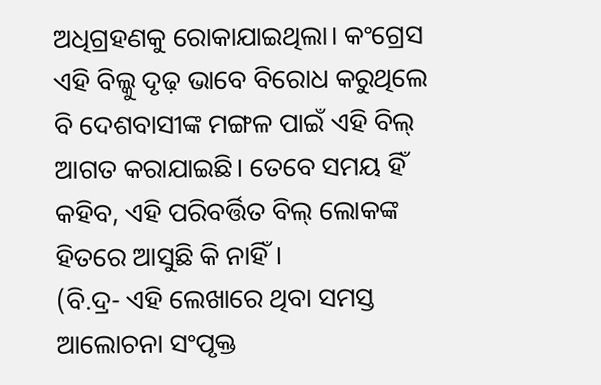ଅଧିଗ୍ରହଣକୁ ରୋକାଯାଇଥିଲା। କଂଗ୍ରେସ ଏହି ବିଲ୍କୁ ଦୃଢ଼ ଭାବେ ବିରୋଧ କରୁଥିଲେ ବି ଦେଶବାସୀଙ୍କ ମଙ୍ଗଳ ପାଇଁ ଏହି ବିଲ୍ ଆଗତ କରାଯାଇଛି। ତେବେ ସମୟ ହିଁ କହିବ, ଏହି ପରିବର୍ତ୍ତିତ ବିଲ୍ ଲୋକଙ୍କ ହିତରେ ଆସୁଛି କି ନାହିଁ।
(ବି.ଦ୍ର- ଏହି ଲେଖାରେ ଥିବା ସମସ୍ତ ଆଲୋଚନା ସଂପୃକ୍ତ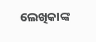ଲେଖିକାଙ୍କ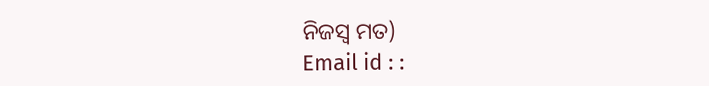ନିଜସ୍ୱ ମତ)
Email id : :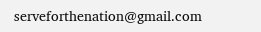serveforthenation@gmail.com